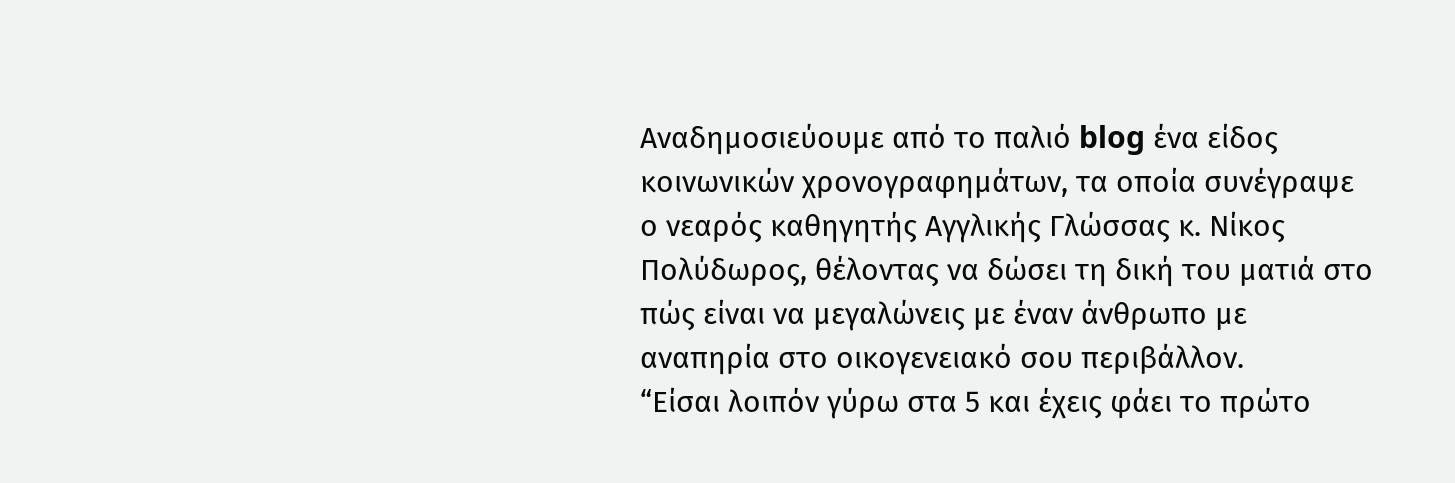Αναδημοσιεύουμε από το παλιό blog ένα είδος κοινωνικών χρονογραφημάτων, τα οποία συνέγραψε ο νεαρός καθηγητής Αγγλικής Γλώσσας κ. Νίκος Πολύδωρος, θέλοντας να δώσει τη δική του ματιά στο πώς είναι να μεγαλώνεις με έναν άνθρωπο με αναπηρία στο οικογενειακό σου περιβάλλον.
“Είσαι λοιπόν γύρω στα 5 και έχεις φάει το πρώτο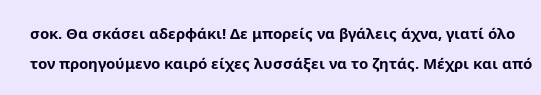σοκ. Θα σκάσει αδερφάκι! Δε μπορείς να βγάλεις άχνα, γιατί όλο τον προηγούμενο καιρό είχες λυσσάξει να το ζητάς. Μέχρι και από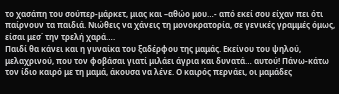το χασάπη του σούπερ-μάρκετ, μιας και –αθώο μου…- από εκεί σου είχαν πει ότι παίρνουν τα παιδιά. Νιώθεις να χάνεις τη μονοκρατορία, σε γενικές γραμμές όμως, είσαι μεσ΄ την τρελή χαρά….
Παιδί θα κάνει και η γυναίκα του ξαδέρφου της μαμάς. Εκείνου του ψηλού, μελαχρινού, που τον φοβάσαι γιατί μιλάει άγρια και δυνατά… αυτού! Πάνω-κάτω τον ίδιο καιρό με τη μαμά, άκουσα να λένε. Ο καιρός περνάει, οι μαμάδες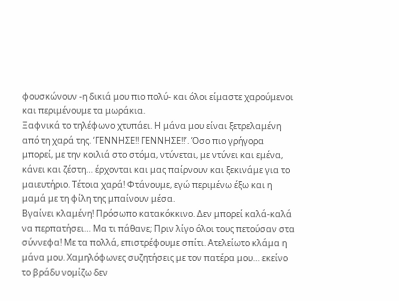φουσκώνουν -η δικιά μου πιο πολύ- και όλοι είμαστε χαρούμενοι και περιμένουμε τα μωράκια.
Ξαφνικά το τηλέφωνο χτυπάει. Η μάνα μου είναι ξετρελαμένη από τη χαρά της. ‘ΓΕΝΝΗΣΕ!! ΓΕΝΝΗΣΕ!!’. Όσο πιο γρήγορα μπορεί, με την κοιλιά στο στόμα, ντύνεται, με ντύνει και εμένα, κάνει και ζέστη… έρχονται και μας παίρνουν και ξεκινάμε για το μαιευτήριο. Τέτοια χαρά! Φτάνουμε, εγώ περιμένω έξω και η μαμά με τη φίλη της μπαίνουν μέσα.
Βγαίνει κλαμένη! Πρόσωπο κατακόκκινο. Δεν μπορεί καλά-καλά να περπατήσει… Μα τι πάθανε; Πριν λίγο όλοι τους πετούσαν στα σύννεφα! Με τα πολλά, επιστρέφουμε σπίτι. Ατελείωτο κλάμα η μάνα μου. Χαμηλόφωνες συζητήσεις με τον πατέρα μου… εκείνο το βράδυ νομίζω δεν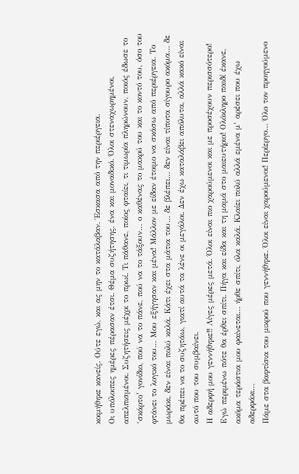κοιμήθηκε κανείς. Ούτε εγώ, και ας μην το κατάλαβαν. Έσκασα από την περιέργεια.
Οι υπόλοιπες ημέρες πέρασαν έτσι. Θέμα συζήτησης, ένα και μοναδικό. Όλοι στεναχωρημένοι, απελπισμένοι. Συζητήσεις μέχρι το πρωί. Τι πάθανε, ποίος φταίει, τι τιμωρία πληρώνουν, ποιός έδωσε το ‘σκάρτο’ γονίδιο, πού να το πάνε, πού να το τάξουν… ο καθένας το μακρύ του και το κοντό του, όσο του φτάνει το λογικό του… Μου εξήγησαν και μένα! Μάλλον με είδαν έτοιμο να σκάσω από περιέργεια. Το μωράκι, δεν είναι πολύ καλά. Κάτι έχει στα μάτια του… δε βλέπει… δεν είναι τίποτα σίγουρο ακόμα… δε θα πρέπει να το συζητάω, γιατί αυτά τα λένε οι μεγάλοι. Δεν έχω καταλάβει απόλυτα, αλλά κακό είναι αυτό που του συμβαίνει.
Η αδερφή μου γεννήθηκε!! Λίγες μέρες μετά. Όλοι είναι πιο χαρούμενοι και με προσέχουν περισσότερο! Εγώ περιμένω πότε θα έρθει σπίτι. Πήγα και είδα και τη μαμά στο μαιευτήριο! Ολόκληρο παιδί έκανε, ακόμα τεράστια μου φαίνεται… ήρθε σπίτι, όλα καλά. Κλαίει πολύ αλλά εμένα μ’ αρέσει που έχω αδερφάκι…
Πάμε στα βαφτίσια του μικρού που γεννήθηκε. Όλοι είναι χαρούμενοι! Περίεργο… Όλο τον προηγούμενο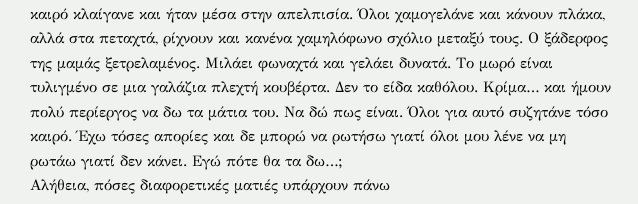καιρό κλαίγανε και ήταν μέσα στην απελπισία. Όλοι χαμογελάνε και κάνουν πλάκα, αλλά στα πεταχτά, ρίχνουν και κανένα χαμηλόφωνο σχόλιο μεταξύ τους. Ο ξάδερφος της μαμάς ξετρελαμένος. Μιλάει φωναχτά και γελάει δυνατά. Το μωρό είναι τυλιγμένο σε μια γαλάζια πλεχτή κουβέρτα. Δεν το είδα καθόλου. Κρίμα… και ήμουν πολύ περίεργος να δω τα μάτια του. Να δώ πως είναι. Όλοι για αυτό συζητάνε τόσο καιρό. Έχω τόσες απορίες και δε μπορώ να ρωτήσω γιατί όλοι μου λένε να μη ρωτάω γιατί δεν κάνει. Εγώ πότε θα τα δω…;
Αλήθεια, πόσες διαφορετικές ματιές υπάρχουν πάνω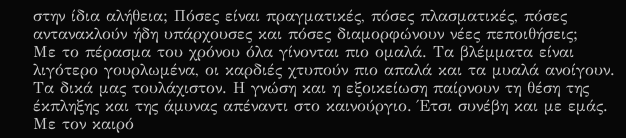στην ίδια αλήθεια; Πόσες είναι πραγματικές, πόσες πλασματικές, πόσες αντανακλούν ήδη υπάρχουσες και πόσες διαμορφώνουν νέες πεποιθήσεις;
Με το πέρασμα του χρόνου όλα γίνονται πιο ομαλά. Τα βλέμματα είναι λιγότερο γουρλωμένα, οι καρδιές χτυπούν πιο απαλά και τα μυαλά ανοίγουν. Τα δικά μας τουλάχιστον. Η γνώση και η εξοικείωση παίρνουν τη θέση της έκπληξης και της άμυνας απέναντι στο καινούργιο. Έτσι συνέβη και με εμάς. Με τον καιρό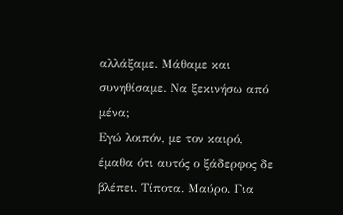αλλάξαμε. Μάθαμε και συνηθίσαμε. Να ξεκινήσω από μένα;
Εγώ λοιπόν, με τον καιρό, έμαθα ότι αυτός ο ξάδερφος δε βλέπει. Τίποτα. Μαύρο. Για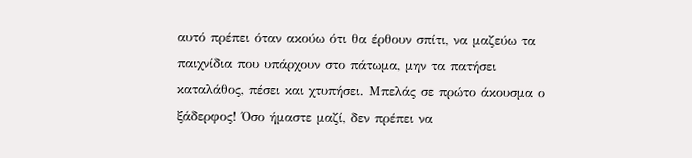αυτό πρέπει όταν ακούω ότι θα έρθουν σπίτι, να μαζεύω τα παιχνίδια που υπάρχουν στο πάτωμα, μην τα πατήσει καταλάθος, πέσει και χτυπήσει. Μπελάς σε πρώτο άκουσμα ο ξάδερφος! Όσο ήμαστε μαζί, δεν πρέπει να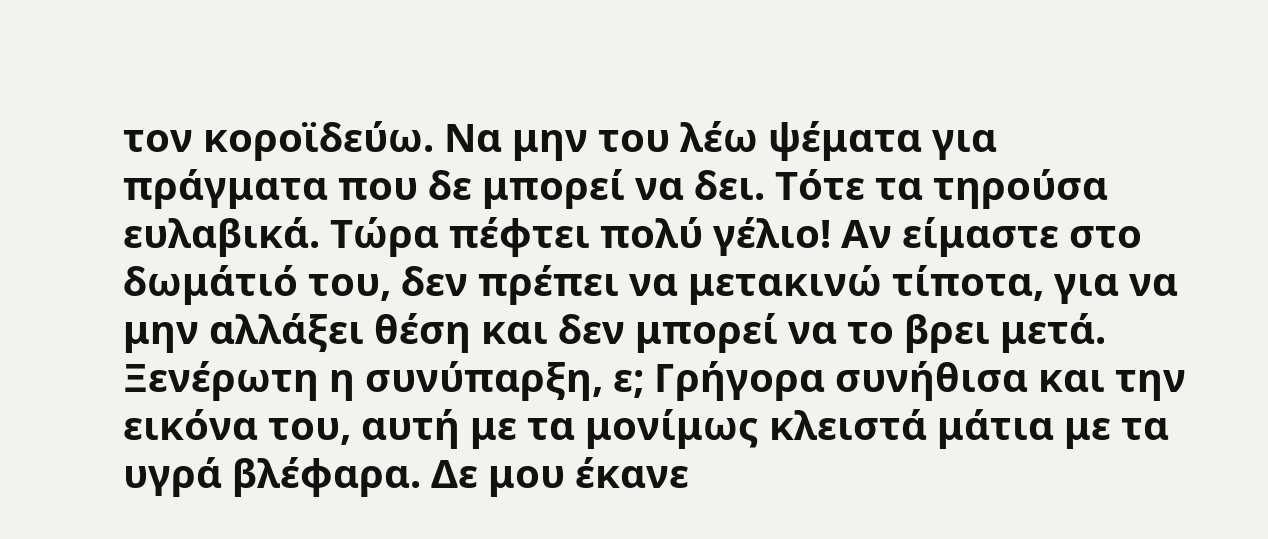τον κοροϊδεύω. Να μην του λέω ψέματα για πράγματα που δε μπορεί να δει. Τότε τα τηρούσα ευλαβικά. Τώρα πέφτει πολύ γέλιο! Αν είμαστε στο δωμάτιό του, δεν πρέπει να μετακινώ τίποτα, για να μην αλλάξει θέση και δεν μπορεί να το βρει μετά. Ξενέρωτη η συνύπαρξη, ε; Γρήγορα συνήθισα και την εικόνα του, αυτή με τα μονίμως κλειστά μάτια με τα υγρά βλέφαρα. Δε μου έκανε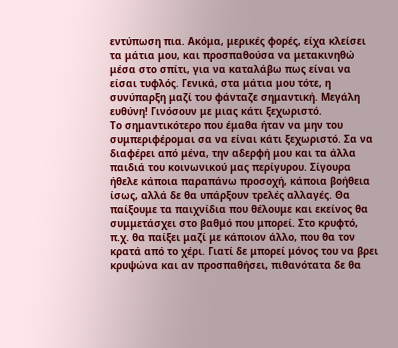εντύπωση πια. Ακόμα, μερικές φορές, είχα κλείσει τα μάτια μου, και προσπαθούσα να μετακινηθώ μέσα στο σπίτι, για να καταλάβω πως είναι να είσαι τυφλός. Γενικά, στα μάτια μου τότε, η συνύπαρξη μαζί του φάνταζε σημαντική. Μεγάλη ευθύνη! Γινόσουν με μιας κάτι ξεχωριστό.
Το σημαντικότερο που έμαθα ήταν να μην του συμπεριφέρομαι σα να είναι κάτι ξεχωριστό. Σα να διαφέρει από μένα, την αδερφή μου και τα άλλα παιδιά του κοινωνικού μας περίγυρου. Σίγουρα ήθελε κάποια παραπάνω προσοχή, κάποια βοήθεια ίσως, αλλά δε θα υπάρξουν τρελές αλλαγές. Θα παίξουμε τα παιχνίδια που θέλουμε και εκείνος θα συμμετάσχει στο βαθμό που μπορεί. Στο κρυφτό, π.χ. θα παίξει μαζί με κάποιον άλλο, που θα τον κρατά από το χέρι. Γιατί δε μπορεί μόνος του να βρει κρυψώνα και αν προσπαθήσει, πιθανότατα δε θα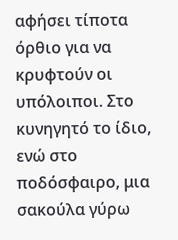αφήσει τίποτα όρθιο για να κρυφτούν οι υπόλοιποι. Στο κυνηγητό το ίδιο, ενώ στο ποδόσφαιρο, μια σακούλα γύρω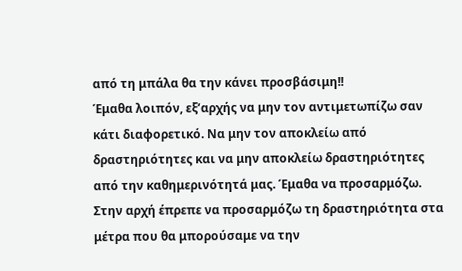από τη μπάλα θα την κάνει προσβάσιμη!!
Έμαθα λοιπόν, εξ’αρχής να μην τον αντιμετωπίζω σαν κάτι διαφορετικό. Να μην τον αποκλείω από δραστηριότητες και να μην αποκλείω δραστηριότητες από την καθημερινότητά μας. Έμαθα να προσαρμόζω. Στην αρχή έπρεπε να προσαρμόζω τη δραστηριότητα στα μέτρα που θα μπορούσαμε να την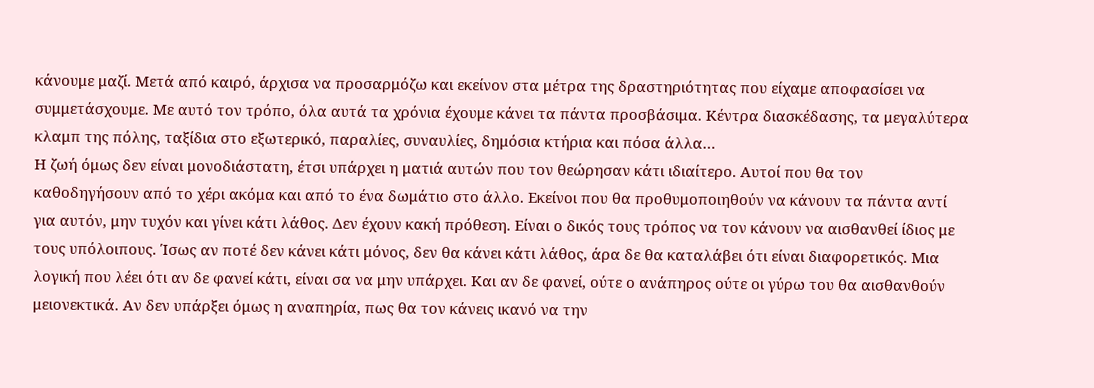κάνουμε μαζί. Μετά από καιρό, άρχισα να προσαρμόζω και εκείνον στα μέτρα της δραστηριότητας που είχαμε αποφασίσει να συμμετάσχουμε. Με αυτό τον τρόπο, όλα αυτά τα χρόνια έχουμε κάνει τα πάντα προσβάσιμα. Κέντρα διασκέδασης, τα μεγαλύτερα κλαμπ της πόλης, ταξίδια στο εξωτερικό, παραλίες, συναυλίες, δημόσια κτήρια και πόσα άλλα…
Η ζωή όμως δεν είναι μονοδιάστατη, έτσι υπάρχει η ματιά αυτών που τον θεώρησαν κάτι ιδιαίτερο. Αυτοί που θα τον καθοδηγήσουν από το χέρι ακόμα και από το ένα δωμάτιο στο άλλο. Εκείνοι που θα προθυμοποιηθούν να κάνουν τα πάντα αντί για αυτόν, μην τυχόν και γίνει κάτι λάθος. Δεν έχουν κακή πρόθεση. Είναι ο δικός τους τρόπος να τον κάνουν να αισθανθεί ίδιος με τους υπόλοιπους. Ίσως αν ποτέ δεν κάνει κάτι μόνος, δεν θα κάνει κάτι λάθος, άρα δε θα καταλάβει ότι είναι διαφορετικός. Μια λογική που λέει ότι αν δε φανεί κάτι, είναι σα να μην υπάρχει. Και αν δε φανεί, ούτε ο ανάπηρος ούτε οι γύρω του θα αισθανθούν μειονεκτικά. Αν δεν υπάρξει όμως η αναπηρία, πως θα τον κάνεις ικανό να την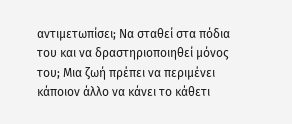αντιμετωπίσει; Να σταθεί στα πόδια του και να δραστηριοποιηθεί μόνος του; Μια ζωή πρέπει να περιμένει κάποιον άλλο να κάνει το κάθετι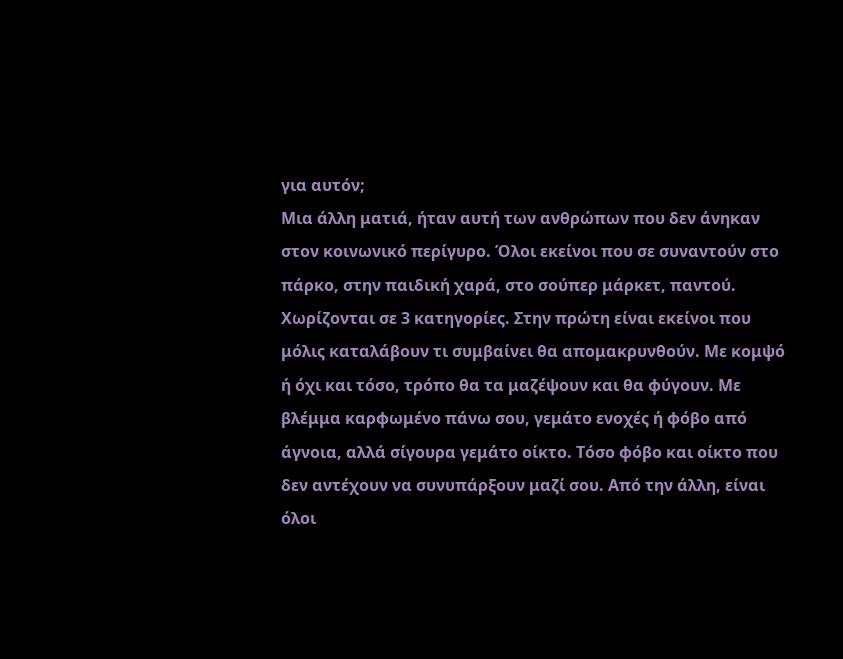για αυτόν;
Μια άλλη ματιά, ήταν αυτή των ανθρώπων που δεν άνηκαν στον κοινωνικό περίγυρο. Όλοι εκείνοι που σε συναντούν στο πάρκο, στην παιδική χαρά, στο σούπερ μάρκετ, παντού. Χωρίζονται σε 3 κατηγορίες. Στην πρώτη είναι εκείνοι που μόλις καταλάβουν τι συμβαίνει θα απομακρυνθούν. Με κομψό ή όχι και τόσο, τρόπο θα τα μαζέψουν και θα φύγουν. Με βλέμμα καρφωμένο πάνω σου, γεμάτο ενοχές ή φόβο από άγνοια, αλλά σίγουρα γεμάτο οίκτο. Τόσο φόβο και οίκτο που δεν αντέχουν να συνυπάρξουν μαζί σου. Από την άλλη, είναι όλοι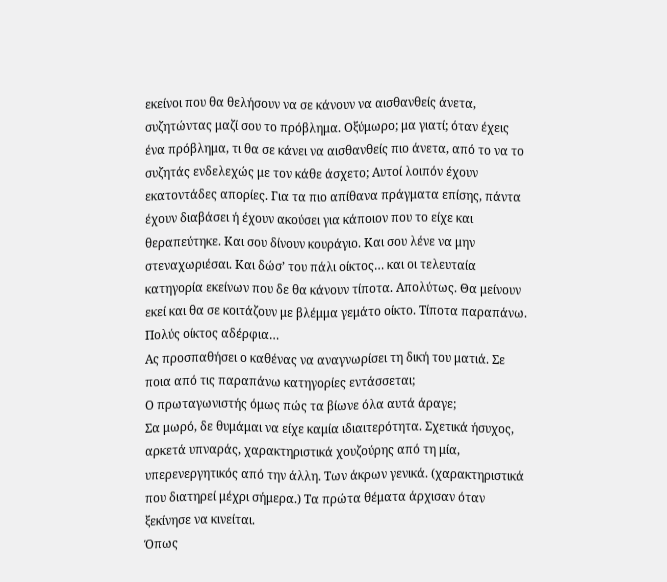εκείνοι που θα θελήσουν να σε κάνουν να αισθανθείς άνετα, συζητώντας μαζί σου το πρόβλημα. Οξύμωρο; μα γιατί; όταν έχεις ένα πρόβλημα, τι θα σε κάνει να αισθανθείς πιο άνετα, από το να το συζητάς ενδελεχώς με τον κάθε άσχετο; Αυτοί λοιπόν έχουν εκατοντάδες απορίες. Για τα πιο απίθανα πράγματα επίσης, πάντα έχουν διαβάσει ή έχουν ακούσει για κάποιον που το είχε και θεραπεύτηκε. Και σου δίνουν κουράγιο. Και σου λένε να μην στεναχωριέσαι. Και δώσ’ του πάλι οίκτος… και οι τελευταία κατηγορία εκείνων που δε θα κάνουν τίποτα. Απολύτως. Θα μείνουν εκεί και θα σε κοιτάζουν με βλέμμα γεμάτο οίκτο. Τίποτα παραπάνω. Πολύς οίκτος αδέρφια…
Ας προσπαθήσει ο καθένας να αναγνωρίσει τη δική του ματιά. Σε ποια από τις παραπάνω κατηγορίες εντάσσεται;
Ο πρωταγωνιστής όμως πώς τα βίωνε όλα αυτά άραγε;
Σα μωρό, δε θυμάμαι να είχε καμία ιδιαιτερότητα. Σχετικά ήσυχος, αρκετά υπναράς, χαρακτηριστικά χουζούρης από τη μία, υπερενεργητικός από την άλλη. Των άκρων γενικά. (χαρακτηριστικά που διατηρεί μέχρι σήμερα.) Τα πρώτα θέματα άρχισαν όταν ξεκίνησε να κινείται.
Όπως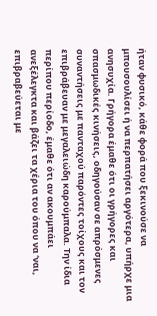ήταν φυσικό, κάθε φορά που ξεκινούσε να μπουσουλίσει ή να περπατήσει αργότερα, υπήρχε μια ανησυχία. Γρήγορα έμαθε ότι οι γρήγορες και σπασμωδικές κινήσεις, οδηγούσαν σε απρόσμενες συναντήσεις με πανταχού παρόντες τοίχους και τον επιβράβευαν με μεγαλειώδη καρούμπαλα. Την ίδια περίπου περίοδο, έμαθε ότι αν ακουμπάει ανεξέλεγκτα και βάζει τα χέρια του όπου να ‘ναι, επιβραβεύεται με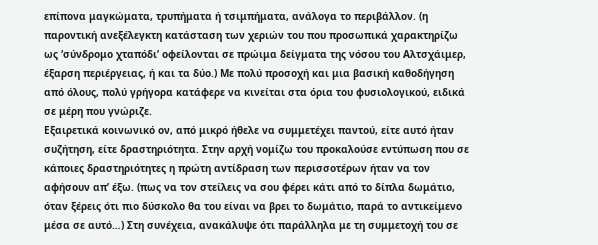επίπονα μαγκώματα, τρυπήματα ή τσιμπήματα, ανάλογα το περιβάλλον. (η παροντική ανεξέλεγκτη κατάσταση των χεριών του που προσωπικά χαρακτηρίζω ως ‘σύνδρομο χταπόδι’ οφείλονται σε πρώιμα δείγματα της νόσου του Αλτσχάιμερ, έξαρση περιέργειας, ή και τα δύο.) Με πολύ προσοχή και μια βασική καθοδήγηση από όλους, πολύ γρήγορα κατάφερε να κινείται στα όρια του φυσιολογικού, ειδικά σε μέρη που γνώριζε.
Εξαιρετικά κοινωνικό ον, από μικρό ήθελε να συμμετέχει παντού, είτε αυτό ήταν συζήτηση, είτε δραστηριότητα. Στην αρχή νομίζω του προκαλούσε εντύπωση που σε κάποιες δραστηριότητες η πρώτη αντίδραση των περισσοτέρων ήταν να τον αφήσουν απ’ έξω. (πως να τον στείλεις να σου φέρει κάτι από το δίπλα δωμάτιο, όταν ξέρεις ότι πιο δύσκολο θα του είναι να βρει το δωμάτιο, παρά το αντικείμενο μέσα σε αυτό…) Στη συνέχεια, ανακάλυψε ότι παράλληλα με τη συμμετοχή του σε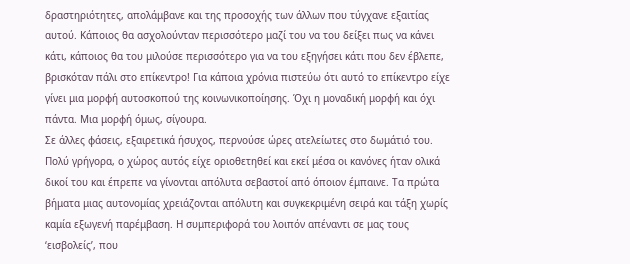δραστηριότητες, απολάμβανε και της προσοχής των άλλων που τύγχανε εξαιτίας αυτού. Κάποιος θα ασχολούνταν περισσότερο μαζί του να του δείξει πως να κάνει κάτι, κάποιος θα του μιλούσε περισσότερο για να του εξηγήσει κάτι που δεν έβλεπε, βρισκόταν πάλι στο επίκεντρο! Για κάποια χρόνια πιστεύω ότι αυτό το επίκεντρο είχε γίνει μια μορφή αυτοσκοπού της κοινωνικοποίησης. Όχι η μοναδική μορφή και όχι πάντα. Μια μορφή όμως, σίγουρα.
Σε άλλες φάσεις, εξαιρετικά ήσυχος, περνούσε ώρες ατελείωτες στο δωμάτιό του. Πολύ γρήγορα, ο χώρος αυτός είχε οριοθετηθεί και εκεί μέσα οι κανόνες ήταν ολικά δικοί του και έπρεπε να γίνονται απόλυτα σεβαστοί από όποιον έμπαινε. Τα πρώτα βήματα μιας αυτονομίας χρειάζονται απόλυτη και συγκεκριμένη σειρά και τάξη χωρίς καμία εξωγενή παρέμβαση. Η συμπεριφορά του λοιπόν απέναντι σε μας τους ‘εισβολείς’, που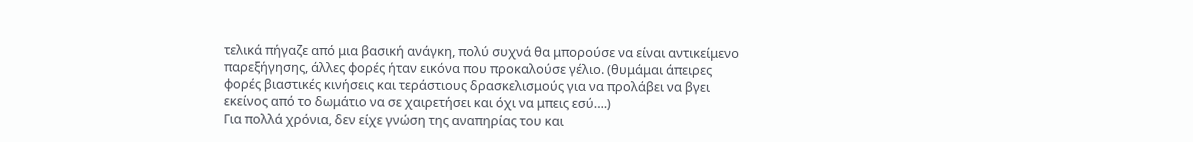τελικά πήγαζε από μια βασική ανάγκη, πολύ συχνά θα μπορούσε να είναι αντικείμενο παρεξήγησης, άλλες φορές ήταν εικόνα που προκαλούσε γέλιο. (θυμάμαι άπειρες φορές βιαστικές κινήσεις και τεράστιους δρασκελισμούς για να προλάβει να βγει εκείνος από το δωμάτιο να σε χαιρετήσει και όχι να μπεις εσύ….)
Για πολλά χρόνια, δεν είχε γνώση της αναπηρίας του και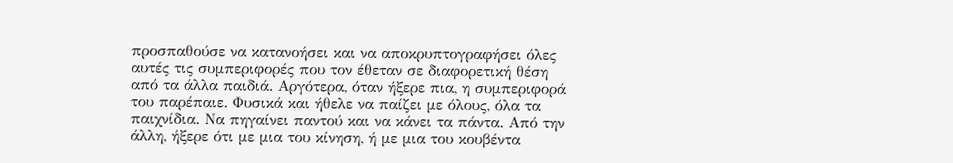προσπαθούσε να κατανοήσει και να αποκρυπτογραφήσει όλες αυτές τις συμπεριφορές που τον έθεταν σε διαφορετική θέση από τα άλλα παιδιά. Αργότερα, όταν ήξερε πια, η συμπεριφορά του παρέπαιε. Φυσικά και ήθελε να παίζει με όλους, όλα τα παιχνίδια. Να πηγαίνει παντού και να κάνει τα πάντα. Από την άλλη, ήξερε ότι με μια του κίνηση, ή με μια του κουβέντα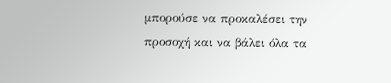μπορούσε να προκαλέσει την προσοχή και να βάλει όλα τα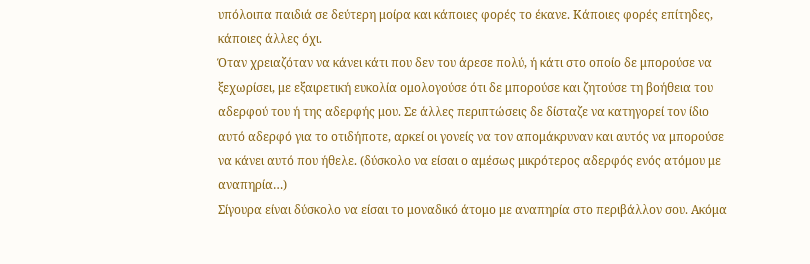υπόλοιπα παιδιά σε δεύτερη μοίρα και κάποιες φορές το έκανε. Κάποιες φορές επίτηδες, κάποιες άλλες όχι.
Όταν χρειαζόταν να κάνει κάτι που δεν του άρεσε πολύ, ή κάτι στο οποίο δε μπορούσε να ξεχωρίσει, με εξαιρετική ευκολία ομολογούσε ότι δε μπορούσε και ζητούσε τη βοήθεια του αδερφού του ή της αδερφής μου. Σε άλλες περιπτώσεις δε δίσταζε να κατηγορεί τον ίδιο αυτό αδερφό για το οτιδήποτε, αρκεί οι γονείς να τον απομάκρυναν και αυτός να μπορούσε να κάνει αυτό που ήθελε. (δύσκολο να είσαι ο αμέσως μικρότερος αδερφός ενός ατόμου με αναπηρία…)
Σίγουρα είναι δύσκολο να είσαι το μοναδικό άτομο με αναπηρία στο περιβάλλον σου. Ακόμα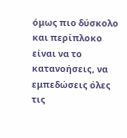όμως πιο δύσκολο και περίπλοκο είναι να το κατανοήσεις, να εμπεδώσεις όλες τις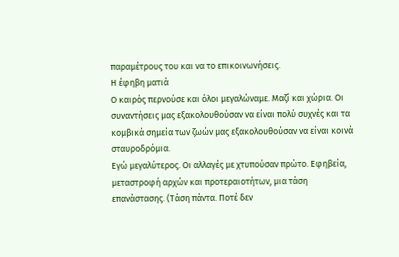παραμέτρους του και να το επικοινωνήσεις.
Η έφηβη ματιά
Ο καιρός περνούσε και όλοι μεγαλώναμε. Μαζί και χώρια. Οι συναντήσεις μας εξακολουθούσαν να είναι πολύ συχνές και τα κομβικά σημεία των ζωών μας εξακολουθούσαν να είναι κοινά σταυροδρόμια.
Εγώ μεγαλύτερος. Οι αλλαγές με χτυπούσαν πρώτο. Εφηβεία, μεταστροφή αρχών και προτεραιοτήτων, μια τάση επανάστασης. (Τάση πάντα. Ποτέ δεν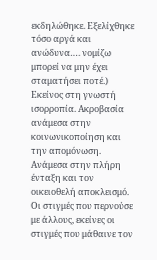εκδηλώθηκε. Εξελίχθηκε τόσο αργά και ανώδυνα…. νομίζω μπορεί να μην έχει σταματήσει ποτέ.)
Εκείνος στη γνωστή ισορροπία. Ακροβασία ανάμεσα στην κοινωνικοποίηση και την απομόνωση. Ανάμεσα στην πλήρη ένταξη και τον οικειοθελή αποκλεισμό. Οι στιγμές που περνούσε με άλλους, εκείνες οι στιγμές που μάθαινε τον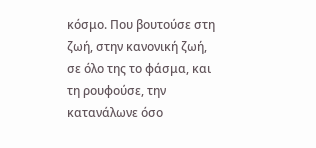κόσμο. Που βουτούσε στη ζωή, στην κανονική ζωή, σε όλο της το φάσμα, και τη ρουφούσε, την κατανάλωνε όσο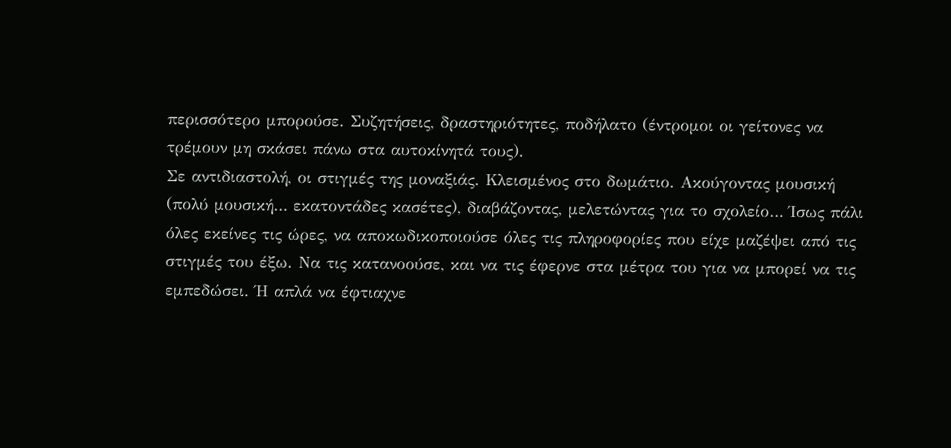περισσότερο μπορούσε. Συζητήσεις, δραστηριότητες, ποδήλατο (έντρομοι οι γείτονες να τρέμουν μη σκάσει πάνω στα αυτοκίνητά τους).
Σε αντιδιαστολή, οι στιγμές της μοναξιάς. Κλεισμένος στο δωμάτιο. Ακούγοντας μουσική (πολύ μουσική… εκατοντάδες κασέτες), διαβάζοντας, μελετώντας για το σχολείο… Ίσως πάλι όλες εκείνες τις ώρες, να αποκωδικοποιούσε όλες τις πληροφορίες που είχε μαζέψει από τις στιγμές του έξω. Να τις κατανοούσε, και να τις έφερνε στα μέτρα του για να μπορεί να τις εμπεδώσει. Ή απλά να έφτιαχνε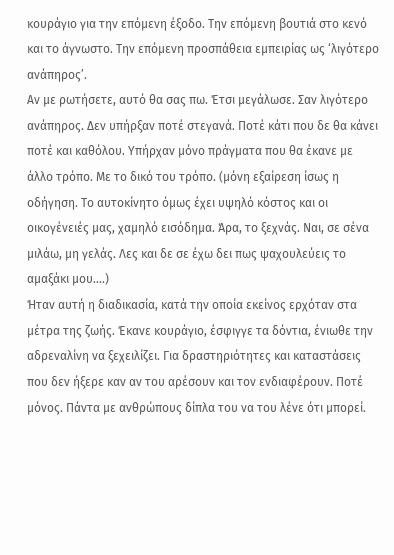κουράγιο για την επόμενη έξοδο. Την επόμενη βουτιά στο κενό και το άγνωστο. Την επόμενη προσπάθεια εμπειρίας ως ‘λιγότερο ανάπηρος’.
Αν με ρωτήσετε, αυτό θα σας πω. Έτσι μεγάλωσε. Σαν λιγότερο ανάπηρος. Δεν υπήρξαν ποτέ στεγανά. Ποτέ κάτι που δε θα κάνει ποτέ και καθόλου. Υπήρχαν μόνο πράγματα που θα έκανε με άλλο τρόπο. Με το δικό του τρόπο. (μόνη εξαίρεση ίσως η οδήγηση. Το αυτοκίνητο όμως έχει υψηλό κόστος και οι οικογένειές μας, χαμηλό εισόδημα. Άρα, το ξεχνάς. Ναι, σε σένα μιλάω, μη γελάς. Λες και δε σε έχω δει πως ψαχουλεύεις το αμαξάκι μου….)
Ήταν αυτή η διαδικασία, κατά την οποία εκείνος ερχόταν στα μέτρα της ζωής. Έκανε κουράγιο, έσφιγγε τα δόντια, ένιωθε την αδρεναλίνη να ξεχειλίζει. Για δραστηριότητες και καταστάσεις που δεν ήξερε καν αν του αρέσουν και τον ενδιαφέρουν. Ποτέ μόνος. Πάντα με ανθρώπους δίπλα του να του λένε ότι μπορεί.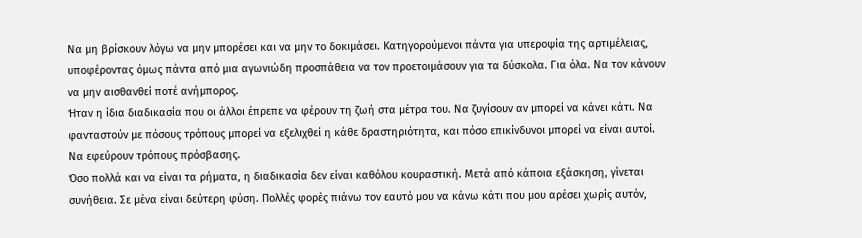Να μη βρίσκουν λόγω να μην μπορέσει και να μην το δοκιμάσει. Κατηγορούμενοι πάντα για υπεροψία της αρτιμέλειας, υποφέροντας όμως πάντα από μια αγωνιώδη προσπάθεια να τον προετοιμάσουν για τα δύσκολα. Για όλα. Να τον κάνουν να μην αισθανθεί ποτέ ανήμπορος.
Ήταν η ίδια διαδικασία που οι άλλοι έπρεπε να φέρουν τη ζωή στα μέτρα του. Να ζυγίσουν αν μπορεί να κάνει κάτι. Να φανταστούν με πόσους τρόπους μπορεί να εξελιχθεί η κάθε δραστηριότητα, και πόσο επικίνδυνοι μπορεί να είναι αυτοί. Να εφεύρουν τρόπους πρόσβασης.
Όσο πολλά και να είναι τα ρήματα, η διαδικασία δεν είναι καθόλου κουραστική. Μετά από κάποια εξάσκηση, γίνεται συνήθεια. Σε μένα είναι δεύτερη φύση. Πολλές φορές πιάνω τον εαυτό μου να κάνω κάτι που μου αρέσει χωρίς αυτόν,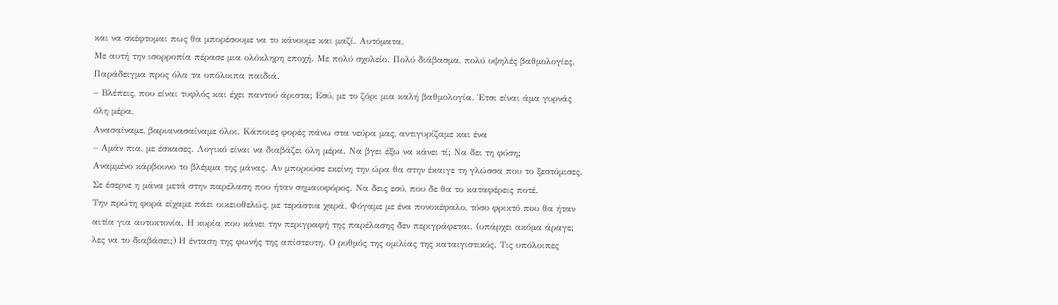και να σκέφτομαι πως θα μπορέσουμε να το κάνουμε και μαζί. Αυτόματα.
Με αυτή την ισορροπία πέρασε μια ολόκληρη εποχή. Με πολύ σχολείο. Πολύ διάβασμα, πολύ υψηλές βαθμολογίες. Παράδειγμα προς όλα τα υπόλοιπα παιδιά.
– Βλέπεις, που είναι τυφλός και έχει παντού άριστα; Εσύ, με το ζόρι μια καλή βαθμολογία. Έτσι είναι άμα γυρνάς όλη μέρα.
Ανασαίναμε, βαριανασαίναμε όλοι. Κάποιες φορές πάνω στα νεύρα μας, αντιγυρίζαμε και ένα
– Αμάν πια, με έσκασες. Λογικό είναι να διαβάζει όλη μέρα. Να βγει έξω να κάνει τί; Να δει τη φύση;
Αναμμένο κάρβουνο το βλέμμα της μάνας. Αν μπορούσε εκείνη την ώρα θα στην έκαιγε τη γλώσσα που το ξεστόμισες. Σε έσερνε η μάνα μετά στην παρέλαση που ήταν σημαιοφόρος. Να δεις εσύ, που δε θα το καταφέρεις ποτέ.
Την πρώτη φορά είχαμε πάει οικειοθελώς, με τεράστια χαρά. Φύγαμε με ένα πονοκέφαλο, τόσο φρικτό που θα ήταν αιτία για αυτοκτονία. Η κυρία που κάνει την περιγραφή της παρέλασης δεν περιγράφεται. (υπάρχει ακόμα άραγε; λες να το διαβάσει;) Η ένταση της φωνής της απίστευτη. Ο ρυθμός της ομιλίας της καταιγιστικός. Τις υπόλοιπες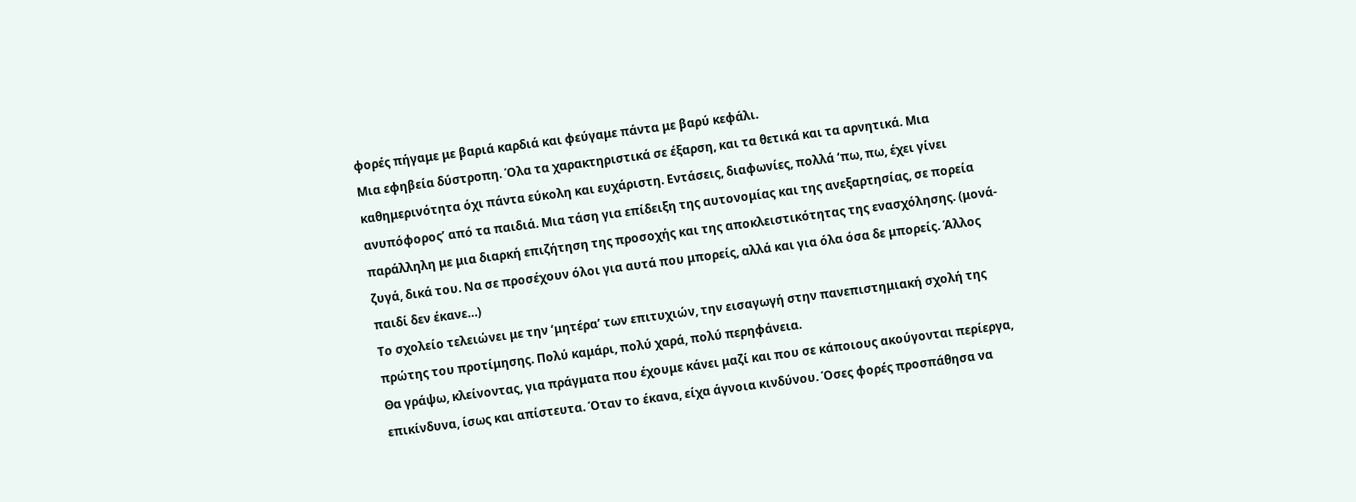φορές πήγαμε με βαριά καρδιά και φεύγαμε πάντα με βαρύ κεφάλι.
Μια εφηβεία δύστροπη. Όλα τα χαρακτηριστικά σε έξαρση, και τα θετικά και τα αρνητικά. Μια καθημερινότητα όχι πάντα εύκολη και ευχάριστη. Εντάσεις, διαφωνίες, πολλά ‘πω, πω, έχει γίνει ανυπόφορος’ από τα παιδιά. Μια τάση για επίδειξη της αυτονομίας και της ανεξαρτησίας, σε πορεία παράλληλη με μια διαρκή επιζήτηση της προσοχής και της αποκλειστικότητας της ενασχόλησης. (μονά-ζυγά, δικά του. Να σε προσέχουν όλοι για αυτά που μπορείς, αλλά και για όλα όσα δε μπορείς. Άλλος παιδί δεν έκανε…)
Το σχολείο τελειώνει με την ‘μητέρα’ των επιτυχιών, την εισαγωγή στην πανεπιστημιακή σχολή της πρώτης του προτίμησης. Πολύ καμάρι, πολύ χαρά, πολύ περηφάνεια.
Θα γράψω, κλείνοντας, για πράγματα που έχουμε κάνει μαζί και που σε κάποιους ακούγονται περίεργα, επικίνδυνα, ίσως και απίστευτα. Όταν το έκανα, είχα άγνοια κινδύνου. Όσες φορές προσπάθησα να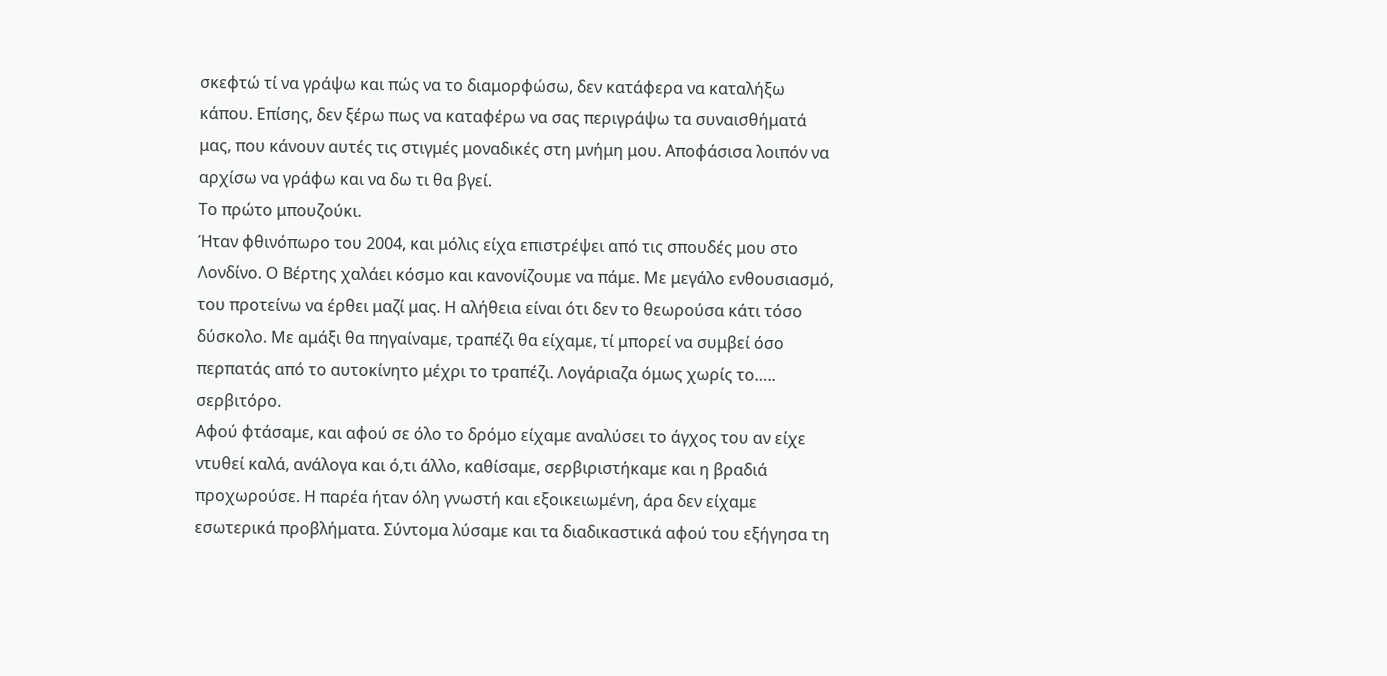σκεφτώ τί να γράψω και πώς να το διαμορφώσω, δεν κατάφερα να καταλήξω κάπου. Επίσης, δεν ξέρω πως να καταφέρω να σας περιγράψω τα συναισθήματά μας, που κάνουν αυτές τις στιγμές μοναδικές στη μνήμη μου. Αποφάσισα λοιπόν να αρχίσω να γράφω και να δω τι θα βγεί.
Το πρώτο μπουζούκι.
Ήταν φθινόπωρο του 2004, και μόλις είχα επιστρέψει από τις σπουδές μου στο Λονδίνο. Ο Βέρτης χαλάει κόσμο και κανονίζουμε να πάμε. Με μεγάλο ενθουσιασμό, του προτείνω να έρθει μαζί μας. Η αλήθεια είναι ότι δεν το θεωρούσα κάτι τόσο δύσκολο. Με αμάξι θα πηγαίναμε, τραπέζι θα είχαμε, τί μπορεί να συμβεί όσο περπατάς από το αυτοκίνητο μέχρι το τραπέζι. Λογάριαζα όμως χωρίς το….. σερβιτόρο.
Αφού φτάσαμε, και αφού σε όλο το δρόμο είχαμε αναλύσει το άγχος του αν είχε ντυθεί καλά, ανάλογα και ό,τι άλλο, καθίσαμε, σερβιριστήκαμε και η βραδιά προχωρούσε. Η παρέα ήταν όλη γνωστή και εξοικειωμένη, άρα δεν είχαμε εσωτερικά προβλήματα. Σύντομα λύσαμε και τα διαδικαστικά αφού του εξήγησα τη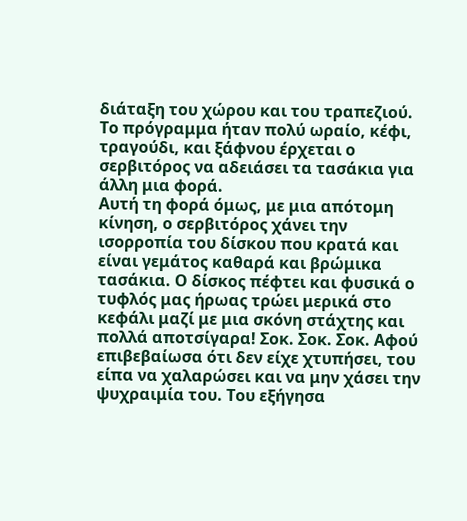διάταξη του χώρου και του τραπεζιού. Το πρόγραμμα ήταν πολύ ωραίο, κέφι, τραγούδι, και ξάφνου έρχεται ο σερβιτόρος να αδειάσει τα τασάκια για άλλη μια φορά.
Αυτή τη φορά όμως, με μια απότομη κίνηση, ο σερβιτόρος χάνει την ισορροπία του δίσκου που κρατά και είναι γεμάτος καθαρά και βρώμικα τασάκια. Ο δίσκος πέφτει και φυσικά ο τυφλός μας ήρωας τρώει μερικά στο κεφάλι μαζί με μια σκόνη στάχτης και πολλά αποτσίγαρα! Σοκ. Σοκ. Σοκ. Αφού επιβεβαίωσα ότι δεν είχε χτυπήσει, του είπα να χαλαρώσει και να μην χάσει την ψυχραιμία του. Του εξήγησα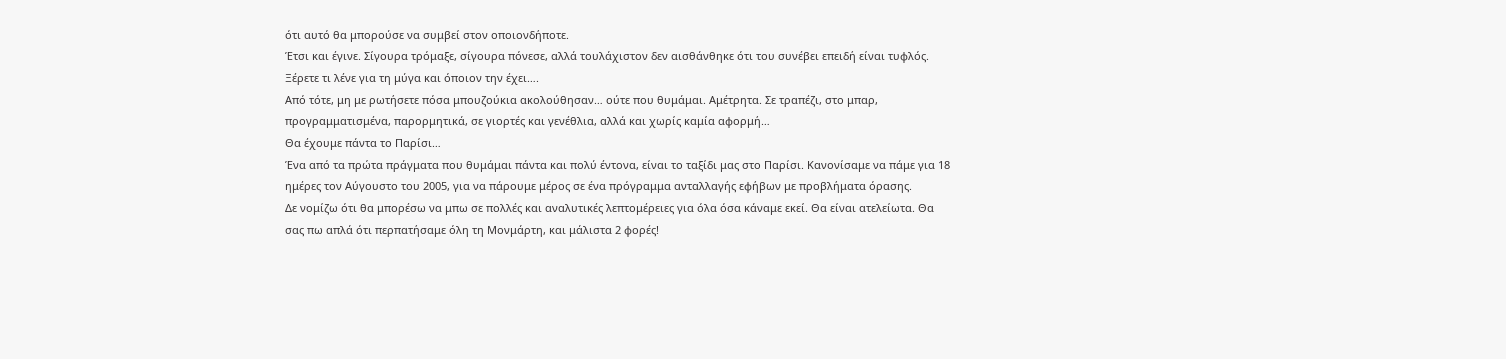ότι αυτό θα μπορούσε να συμβεί στον οποιονδήποτε.
Έτσι και έγινε. Σίγουρα τρόμαξε, σίγουρα πόνεσε, αλλά τουλάχιστον δεν αισθάνθηκε ότι του συνέβει επειδή είναι τυφλός. Ξέρετε τι λένε για τη μύγα και όποιον την έχει….
Από τότε, μη με ρωτήσετε πόσα μπουζούκια ακολούθησαν… ούτε που θυμάμαι. Αμέτρητα. Σε τραπέζι, στο μπαρ, προγραμματισμένα, παρορμητικά, σε γιορτές και γενέθλια, αλλά και χωρίς καμία αφορμή…
Θα έχουμε πάντα το Παρίσι…
Ένα από τα πρώτα πράγματα που θυμάμαι πάντα και πολύ έντονα, είναι το ταξίδι μας στο Παρίσι. Κανονίσαμε να πάμε για 18 ημέρες τον Αύγουστο του 2005, για να πάρουμε μέρος σε ένα πρόγραμμα ανταλλαγής εφήβων με προβλήματα όρασης.
Δε νομίζω ότι θα μπορέσω να μπω σε πολλές και αναλυτικές λεπτομέρειες για όλα όσα κάναμε εκεί. Θα είναι ατελείωτα. Θα σας πω απλά ότι περπατήσαμε όλη τη Μονμάρτη, και μάλιστα 2 φορές!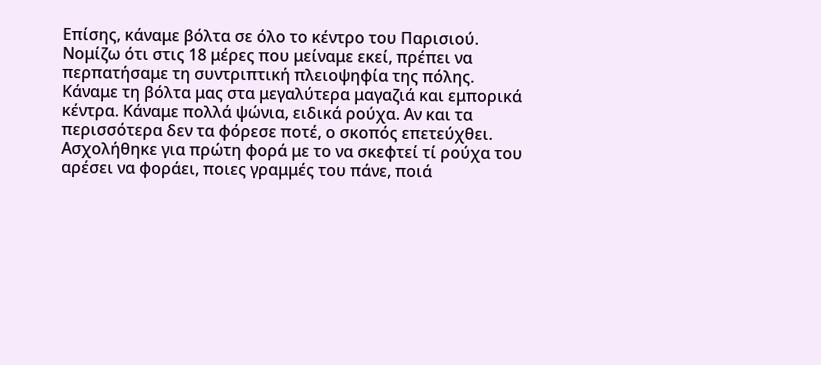Επίσης, κάναμε βόλτα σε όλο το κέντρο του Παρισιού. Νομίζω ότι στις 18 μέρες που μείναμε εκεί, πρέπει να περπατήσαμε τη συντριπτική πλειοψηφία της πόλης. Κάναμε τη βόλτα μας στα μεγαλύτερα μαγαζιά και εμπορικά κέντρα. Κάναμε πολλά ψώνια, ειδικά ρούχα. Αν και τα περισσότερα δεν τα φόρεσε ποτέ, ο σκοπός επετεύχθει. Ασχολήθηκε για πρώτη φορά με το να σκεφτεί τί ρούχα του αρέσει να φοράει, ποιες γραμμές του πάνε, ποιά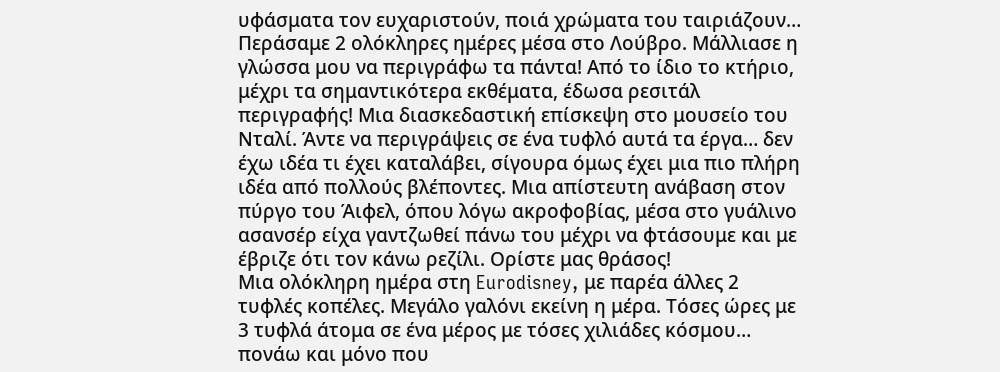υφάσματα τον ευχαριστούν, ποιά χρώματα του ταιριάζουν…
Περάσαμε 2 ολόκληρες ημέρες μέσα στο Λούβρο. Μάλλιασε η γλώσσα μου να περιγράφω τα πάντα! Από το ίδιο το κτήριο, μέχρι τα σημαντικότερα εκθέματα, έδωσα ρεσιτάλ περιγραφής! Μια διασκεδαστική επίσκεψη στο μουσείο του Νταλί. Άντε να περιγράψεις σε ένα τυφλό αυτά τα έργα… δεν έχω ιδέα τι έχει καταλάβει, σίγουρα όμως έχει μια πιο πλήρη ιδέα από πολλούς βλέποντες. Μια απίστευτη ανάβαση στον πύργο του Άιφελ, όπου λόγω ακροφοβίας, μέσα στο γυάλινο ασανσέρ είχα γαντζωθεί πάνω του μέχρι να φτάσουμε και με έβριζε ότι τον κάνω ρεζίλι. Ορίστε μας θράσος!
Μια ολόκληρη ημέρα στη Eurodisney, με παρέα άλλες 2 τυφλές κοπέλες. Μεγάλο γαλόνι εκείνη η μέρα. Τόσες ώρες με 3 τυφλά άτομα σε ένα μέρος με τόσες χιλιάδες κόσμου… πονάω και μόνο που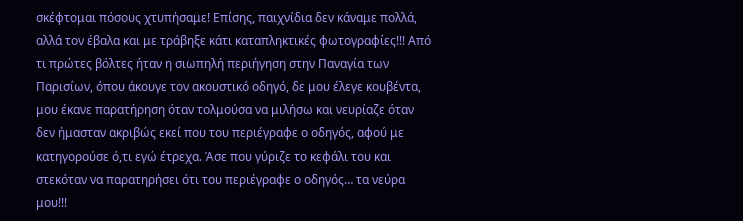σκέφτομαι πόσους χτυπήσαμε! Επίσης, παιχνίδια δεν κάναμε πολλά, αλλά τον έβαλα και με τράβηξε κάτι καταπληκτικές φωτογραφίες!!! Από τι πρώτες βόλτες ήταν η σιωπηλή περιήγηση στην Παναγία των Παρισίων, όπου άκουγε τον ακουστικό οδηγό, δε μου έλεγε κουβέντα, μου έκανε παρατήρηση όταν τολμούσα να μιλήσω και νευρίαζε όταν δεν ήμασταν ακριβώς εκεί που του περιέγραφε ο οδηγός, αφού με κατηγορούσε ό,τι εγώ έτρεχα. Άσε που γύριζε το κεφάλι του και στεκόταν να παρατηρήσει ότι του περιέγραφε ο οδηγός… τα νεύρα μου!!!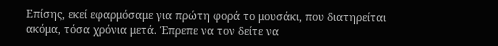Επίσης, εκεί εφαρμόσαμε για πρώτη φορά το μουσάκι, που διατηρείται ακόμα, τόσα χρόνια μετά. Έπρεπε να τον δείτε να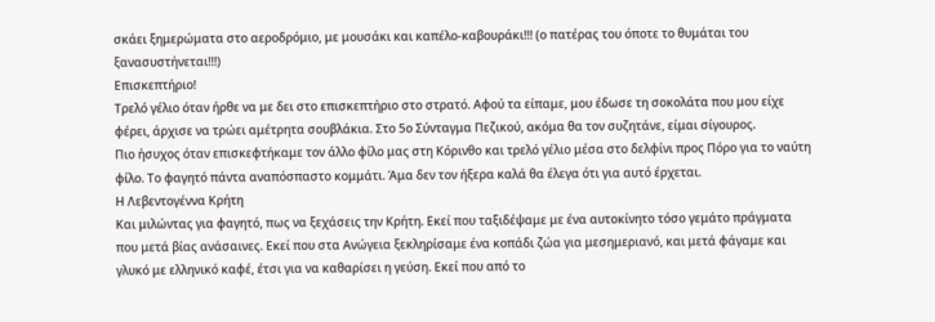σκάει ξημερώματα στο αεροδρόμιο, με μουσάκι και καπέλο-καβουράκι!!! (ο πατέρας του όποτε το θυμάται του ξανασυστήνεται!!!)
Επισκεπτήριο!
Τρελό γέλιο όταν ήρθε να με δει στο επισκεπτήριο στο στρατό. Αφού τα είπαμε, μου έδωσε τη σοκολάτα που μου είχε φέρει, άρχισε να τρώει αμέτρητα σουβλάκια. Στο 5ο Σύνταγμα Πεζικού, ακόμα θα τον συζητάνε, είμαι σίγουρος.
Πιο ήσυχος όταν επισκεφτήκαμε τον άλλο φίλο μας στη Κόρινθο και τρελό γέλιο μέσα στο δελφίνι προς Πόρο για το ναύτη φίλο. Το φαγητό πάντα αναπόσπαστο κομμάτι. Άμα δεν τον ήξερα καλά θα έλεγα ότι για αυτό έρχεται.
Η Λεβεντογέννα Κρήτη
Και μιλώντας για φαγητό, πως να ξεχάσεις την Κρήτη. Εκεί που ταξιδέψαμε με ένα αυτοκίνητο τόσο γεμάτο πράγματα που μετά βίας ανάσαινες. Εκεί που στα Ανώγεια ξεκληρίσαμε ένα κοπάδι ζώα για μεσημεριανό, και μετά φάγαμε και γλυκό με ελληνικό καφέ, έτσι για να καθαρίσει η γεύση. Εκεί που από το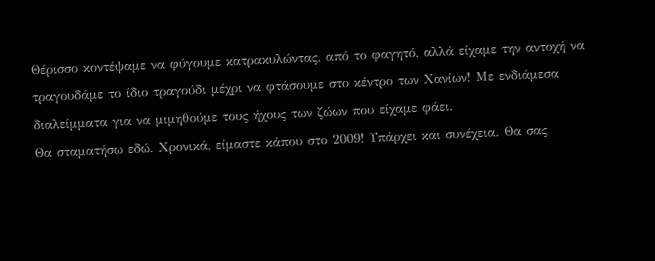Θέρισσο κοντέψαμε να φύγουμε κατρακυλώντας, από το φαγητό, αλλά είχαμε την αντοχή να τραγουδάμε το ίδιο τραγούδι μέχρι να φτάσουμε στο κέντρο των Χανίων! Με ενδιάμεσα διαλείμματα για να μιμηθούμε τους ήχους των ζώων που είχαμε φάει.
Θα σταματήσω εδώ. Χρονικά, είμαστε κάπου στο 2009! Υπάρχει και συνέχεια. Θα σας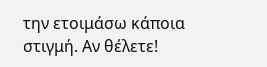την ετοιμάσω κάποια στιγμή. Αν θέλετε!